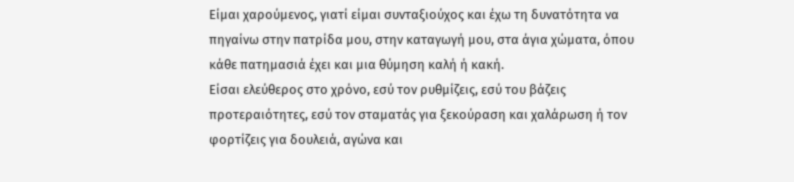Είμαι χαρούμενος, γιατί είμαι συνταξιούχος και έχω τη δυνατότητα να πηγαίνω στην πατρίδα μου, στην καταγωγή μου, στα άγια χώματα, όπου κάθε πατημασιά έχει και μια θύμηση καλή ή κακή.
Είσαι ελεύθερος στο χρόνο, εσύ τον ρυθμίζεις, εσύ του βάζεις προτεραιότητες, εσύ τον σταματάς για ξεκούραση και χαλάρωση ή τον φορτίζεις για δουλειά, αγώνα και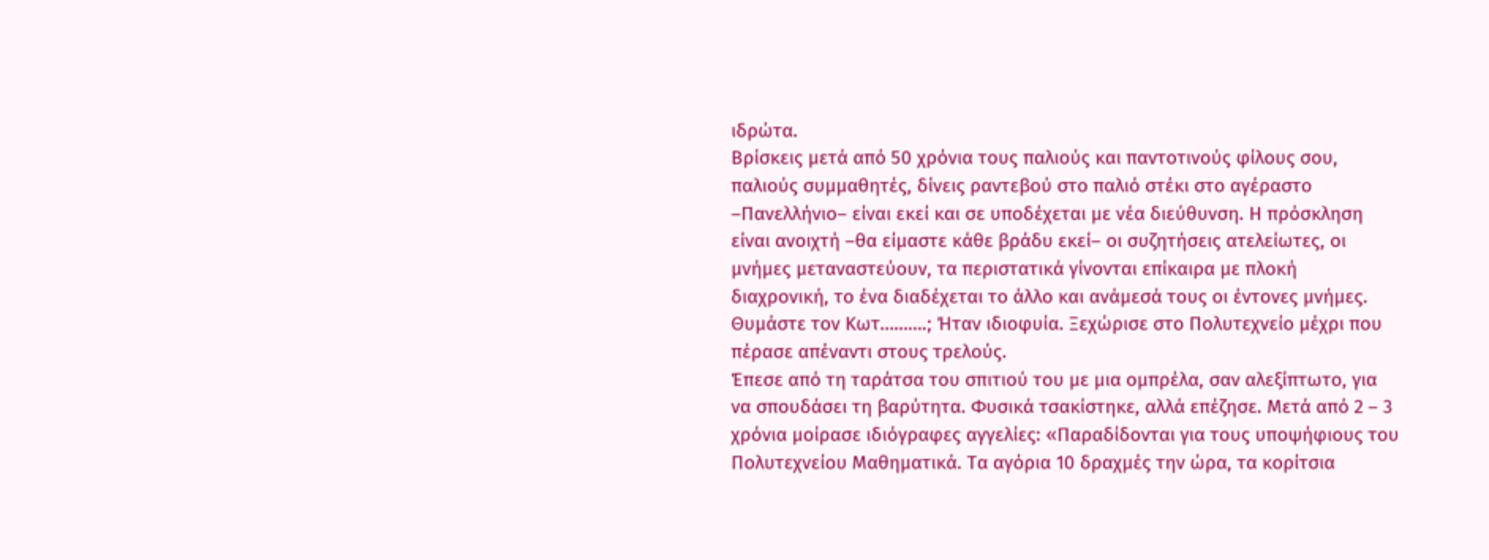ιδρώτα.
Βρίσκεις μετά από 50 χρόνια τους παλιούς και παντοτινούς φίλους σου, παλιούς συμμαθητές, δίνεις ραντεβού στο παλιό στέκι στο αγέραστο –Πανελλήνιο– είναι εκεί και σε υποδέχεται με νέα διεύθυνση. Η πρόσκληση είναι ανοιχτή –θα είμαστε κάθε βράδυ εκεί– οι συζητήσεις ατελείωτες, οι μνήμες μεταναστεύουν, τα περιστατικά γίνονται επίκαιρα με πλοκή διαχρονική, το ένα διαδέχεται το άλλο και ανάμεσά τους οι έντονες μνήμες.
Θυμάστε τον Κωτ……….; Ήταν ιδιοφυία. Ξεχώρισε στο Πολυτεχνείο μέχρι που πέρασε απέναντι στους τρελούς.
Έπεσε από τη ταράτσα του σπιτιού του με μια ομπρέλα, σαν αλεξίπτωτο, για να σπουδάσει τη βαρύτητα. Φυσικά τσακίστηκε, αλλά επέζησε. Μετά από 2 – 3 χρόνια μοίρασε ιδιόγραφες αγγελίες: «Παραδίδονται για τους υποψήφιους του Πολυτεχνείου Μαθηματικά. Τα αγόρια 10 δραχμές την ώρα, τα κορίτσια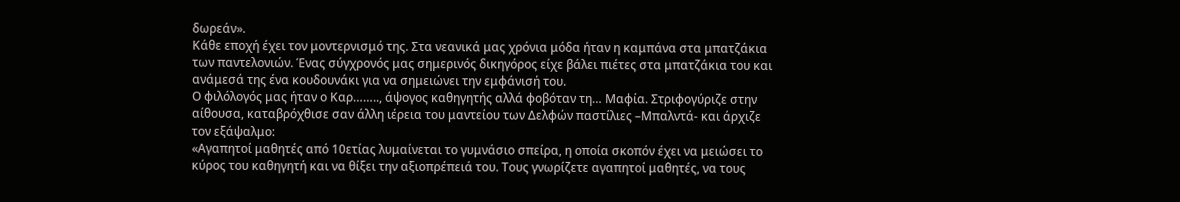δωρεάν».
Κάθε εποχή έχει τον μοντερνισμό της. Στα νεανικά μας χρόνια μόδα ήταν η καμπάνα στα μπατζάκια των παντελονιών. Ένας σύγχρονός μας σημερινός δικηγόρος είχε βάλει πιέτες στα μπατζάκια του και ανάμεσά της ένα κουδουνάκι για να σημειώνει την εμφάνισή του.
Ο φιλόλογός μας ήταν ο Καρ…….., άψογος καθηγητής αλλά φοβόταν τη… Μαφία. Στριφογύριζε στην αίθουσα, καταβρόχθισε σαν άλλη ιέρεια του μαντείου των Δελφών παστίλιες –Μπαλντά- και άρχιζε τον εξάψαλμο:
«Αγαπητοί μαθητές από 10ετίας λυμαίνεται το γυμνάσιο σπείρα, η οποία σκοπόν έχει να μειώσει το κύρος του καθηγητή και να θίξει την αξιοπρέπειά του. Τους γνωρίζετε αγαπητοί μαθητές, να τους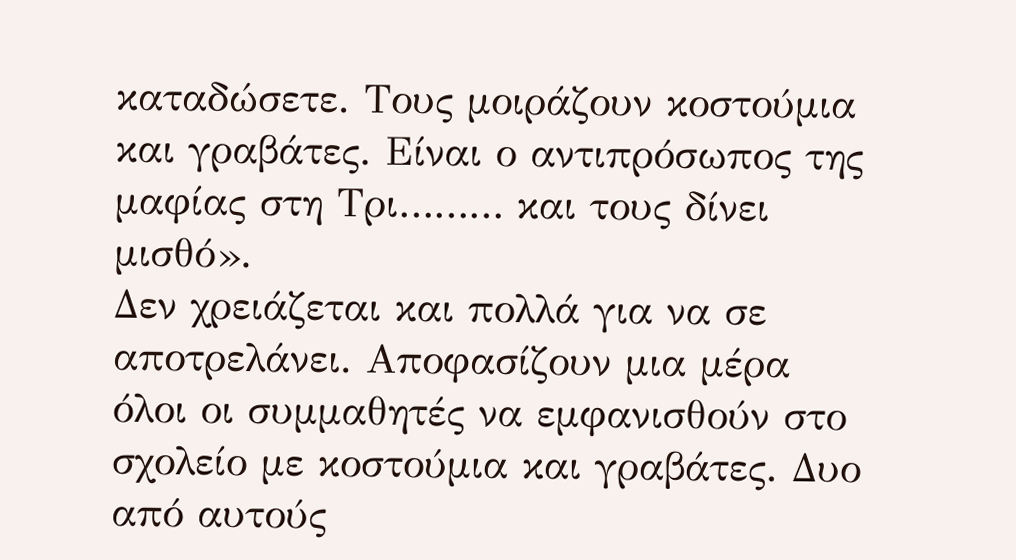καταδώσετε. Τους μοιράζουν κοστούμια και γραβάτες. Είναι ο αντιπρόσωπος της μαφίας στη Τρι……… και τους δίνει μισθό».
Δεν χρειάζεται και πολλά για να σε αποτρελάνει. Αποφασίζουν μια μέρα όλοι οι συμμαθητές να εμφανισθούν στο σχολείο με κοστούμια και γραβάτες. Δυο από αυτούς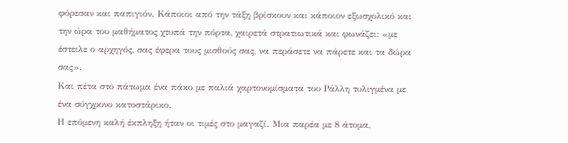φόρεσαν και παπιγιόν. Κάποιοι από την τάξη βρίσκουν και κάποιον εξωσχολικό και την ώρα του μαθήματος χτυπά την πόρτα, χαιρετά στρατιωτικά και φωνάζει: «με έστειλε ο αρχηγός, σας έφερα τους μισθούς σας, να περάσετε να πάρετε και τα δώρα σας».
Και πέτα στο πάτωμα ένα πάκο με παλιά χαρτονομίσματα του Ράλλη τυλιγμένα με ένα σύγχρονο κατοστάρικο.
Η επόμενη καλή έκπληξη ήταν οι τιμές στο μαγαζί. Μια παρέα με 8 άτομα,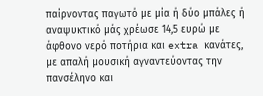παίρνοντας παγωτό με μία ή δύο μπάλες ή αναψυκτικό μάς χρέωσε 14,5 ευρώ με άφθονο νερό ποτήρια και extra κανάτες, με απαλή μουσική αγναντεύοντας την πανσέληνο και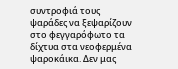συντροφιά τους ψαράδες να ξεψαρίζουν στο φεγγαρόφωτο τα δίχτυα στα νεοφερμένα ψαροκάικα. Δεν μας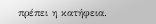πρέπει η κατήφεια.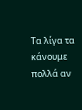Τα λίγα τα κάνουμε πολλά αν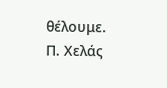θέλουμε.
Π. Χελάς